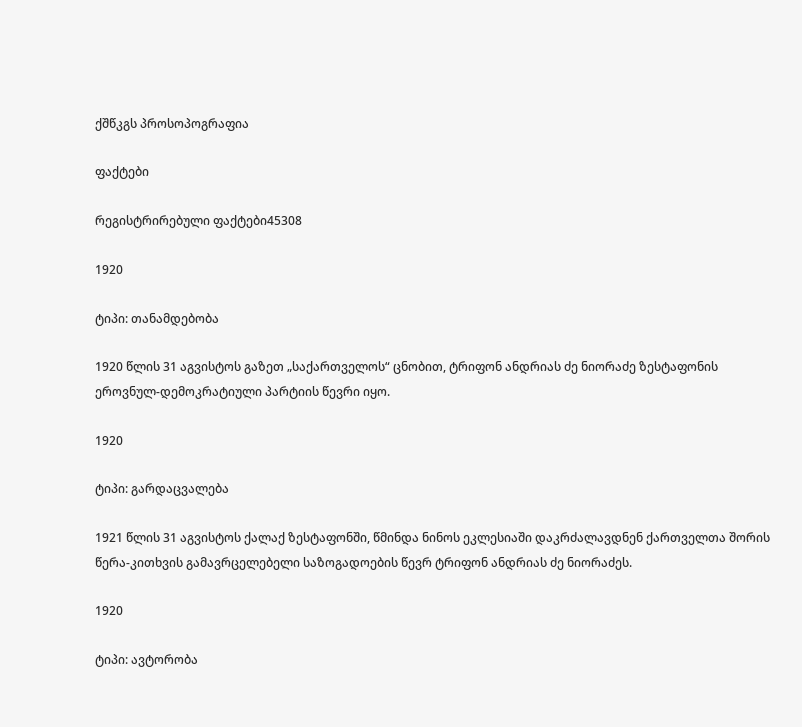ქშწკგს პროსოპოგრაფია

ფაქტები

რეგისტრირებული ფაქტები45308

1920

ტიპი: თანამდებობა

1920 წლის 31 აგვისტოს გაზეთ „საქართველოს“ ცნობით, ტრიფონ ანდრიას ძე ნიორაძე ზესტაფონის ეროვნულ-დემოკრატიული პარტიის წევრი იყო.

1920

ტიპი: გარდაცვალება

1921 წლის 31 აგვისტოს ქალაქ ზესტაფონში, წმინდა ნინოს ეკლესიაში დაკრძალავდნენ ქართველთა შორის წერა-კითხვის გამავრცელებელი საზოგადოების წევრ ტრიფონ ანდრიას ძე ნიორაძეს.

1920

ტიპი: ავტორობა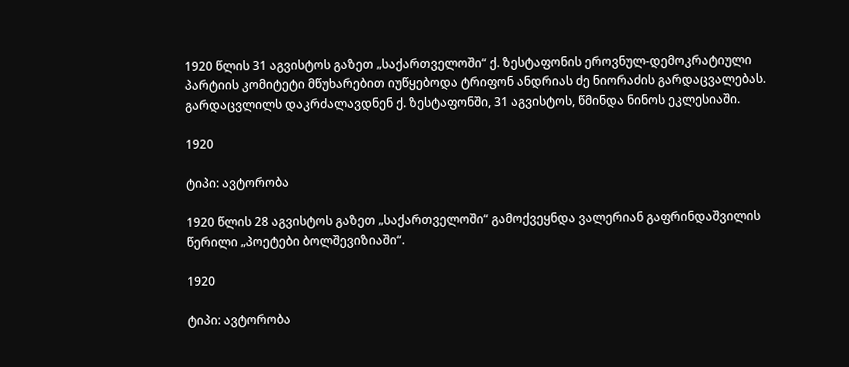1920 წლის 31 აგვისტოს გაზეთ „საქართველოში“ ქ. ზესტაფონის ეროვნულ-დემოკრატიული პარტიის კომიტეტი მწუხარებით იუწყებოდა ტრიფონ ანდრიას ძე ნიორაძის გარდაცვალებას. გარდაცვლილს დაკრძალავდნენ ქ. ზესტაფონში, 31 აგვისტოს, წმინდა ნინოს ეკლესიაში.

1920

ტიპი: ავტორობა

1920 წლის 28 აგვისტოს გაზეთ „საქართველოში“ გამოქვეყნდა ვალერიან გაფრინდაშვილის წერილი „პოეტები ბოლშევიზიაში“.

1920

ტიპი: ავტორობა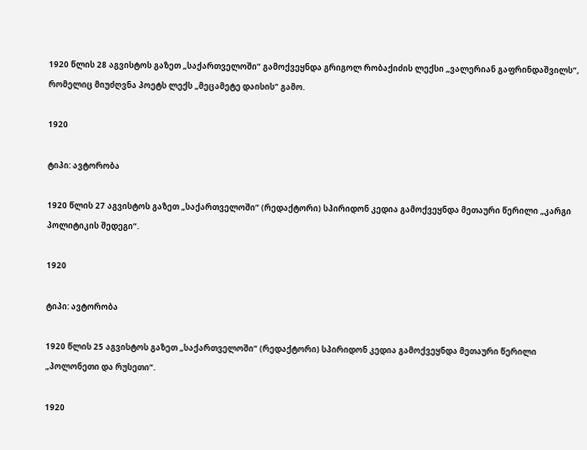1920 წლის 28 აგვისტოს გაზეთ „საქართველოში“ გამოქვეყნდა გრიგოლ რობაქიძის ლექსი „ვალერიან გაფრინდაშვილს“, რომელიც მიუძღვნა პოეტს ლექს „მეცამეტე დაისის“ გამო.

1920

ტიპი: ავტორობა

1920 წლის 27 აგვისტოს გაზეთ „საქართველოში“ (რედაქტორი) სპირიდონ კედია გამოქვეყნდა მეთაური წერილი „კარგი პოლიტიკის შედეგი“.

1920

ტიპი: ავტორობა

1920 წლის 25 აგვისტოს გაზეთ „საქართველოში“ (რედაქტორი) სპირიდონ კედია გამოქვეყნდა მეთაური წერილი „პოლონეთი და რუსეთი“.

1920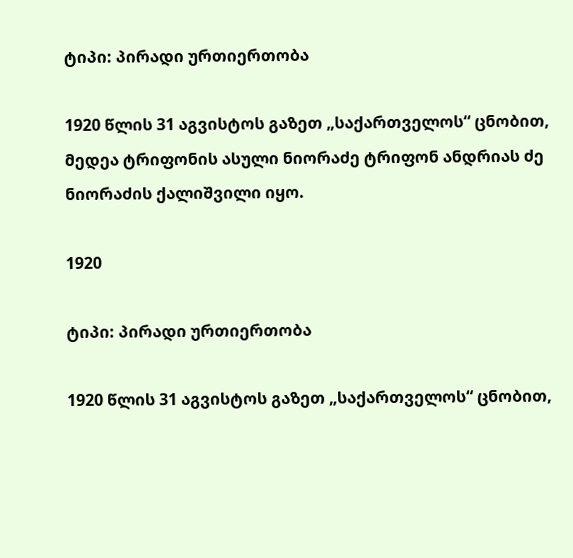ტიპი: პირადი ურთიერთობა

1920 წლის 31 აგვისტოს გაზეთ „საქართველოს“ ცნობით, მედეა ტრიფონის ასული ნიორაძე ტრიფონ ანდრიას ძე ნიორაძის ქალიშვილი იყო.

1920

ტიპი: პირადი ურთიერთობა

1920 წლის 31 აგვისტოს გაზეთ „საქართველოს“ ცნობით,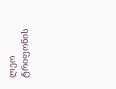ლეო ტრიფონის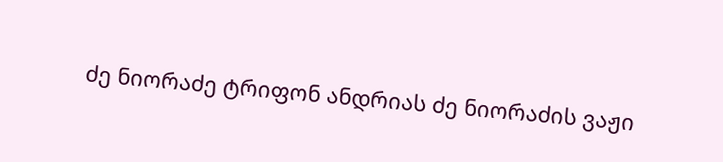ძე ნიორაძე ტრიფონ ანდრიას ძე ნიორაძის ვაჟი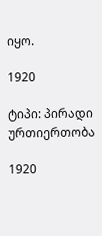იყო.

1920

ტიპი: პირადი ურთიერთობა

1920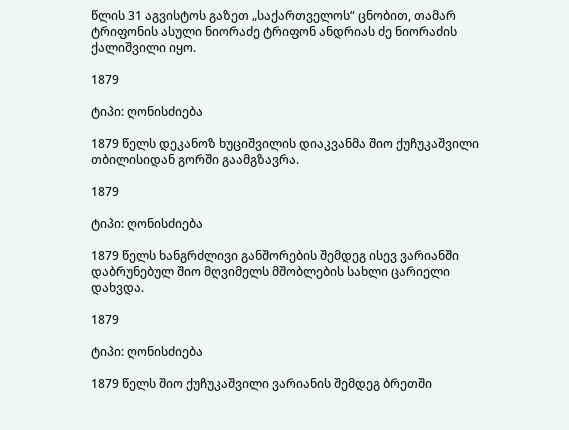წლის 31 აგვისტოს გაზეთ „საქართველოს“ ცნობით, თამარ ტრიფონის ასული ნიორაძე ტრიფონ ანდრიას ძე ნიორაძის ქალიშვილი იყო.

1879

ტიპი: ღონისძიება

1879 წელს დეკანოზ ხუციშვილის დიაკვანმა შიო ქუჩუკაშვილი თბილისიდან გორში გაამგზავრა.

1879

ტიპი: ღონისძიება

1879 წელს ხანგრძლივი განშორების შემდეგ ისევ ვარიანში დაბრუნებულ შიო მღვიმელს მშობლების სახლი ცარიელი დახვდა.

1879

ტიპი: ღონისძიება

1879 წელს შიო ქუჩუკაშვილი ვარიანის შემდეგ ბრეთში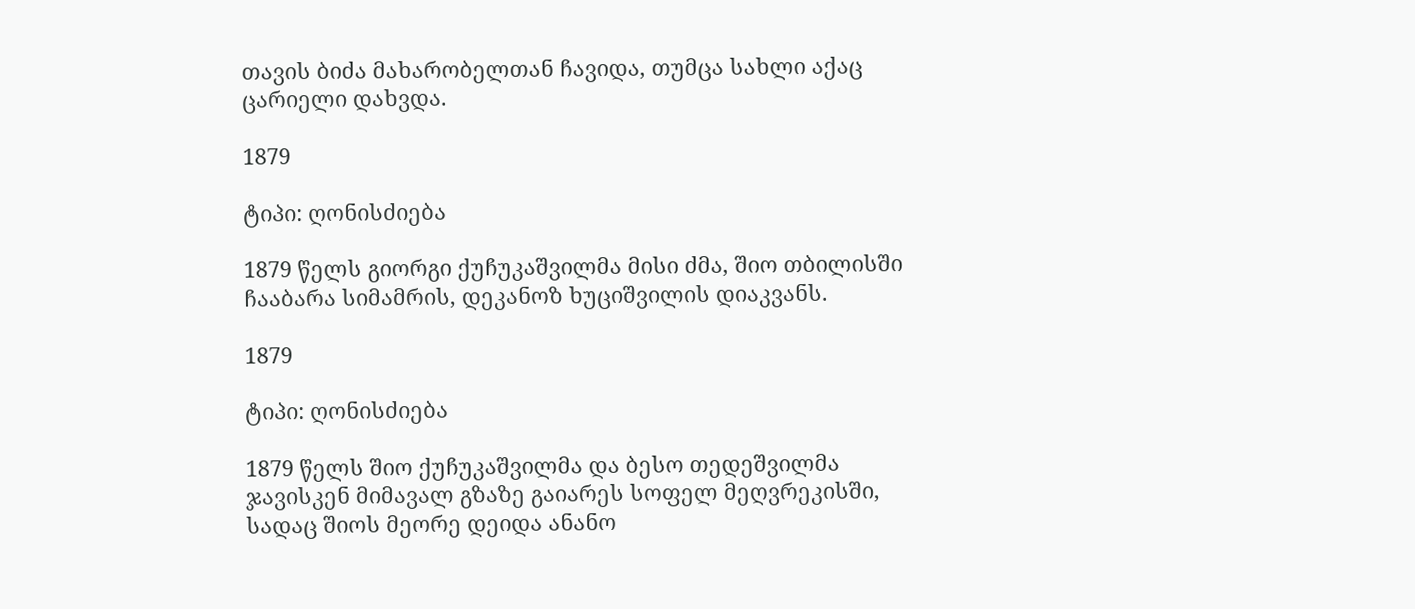თავის ბიძა მახარობელთან ჩავიდა, თუმცა სახლი აქაც ცარიელი დახვდა.

1879

ტიპი: ღონისძიება

1879 წელს გიორგი ქუჩუკაშვილმა მისი ძმა, შიო თბილისში ჩააბარა სიმამრის, დეკანოზ ხუციშვილის დიაკვანს.

1879

ტიპი: ღონისძიება

1879 წელს შიო ქუჩუკაშვილმა და ბესო თედეშვილმა ჯავისკენ მიმავალ გზაზე გაიარეს სოფელ მეღვრეკისში, სადაც შიოს მეორე დეიდა ანანო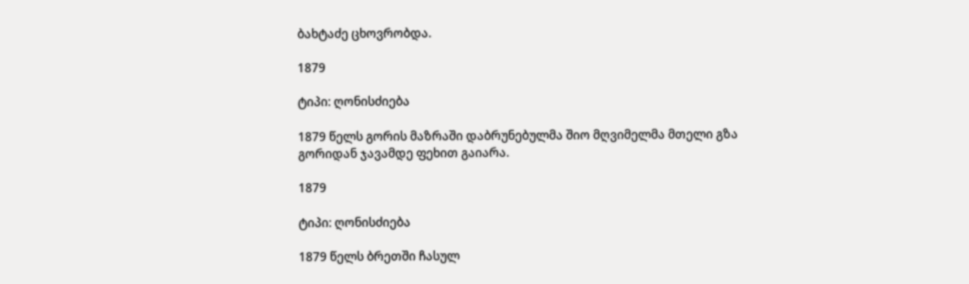ბახტაძე ცხოვრობდა.

1879

ტიპი: ღონისძიება

1879 წელს გორის მაზრაში დაბრუნებულმა შიო მღვიმელმა მთელი გზა გორიდან ჯავამდე ფეხით გაიარა.

1879

ტიპი: ღონისძიება

1879 წელს ბრეთში ჩასულ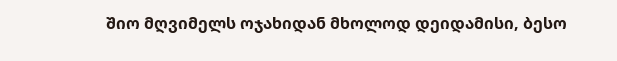შიო მღვიმელს ოჯახიდან მხოლოდ დეიდამისი, ბესო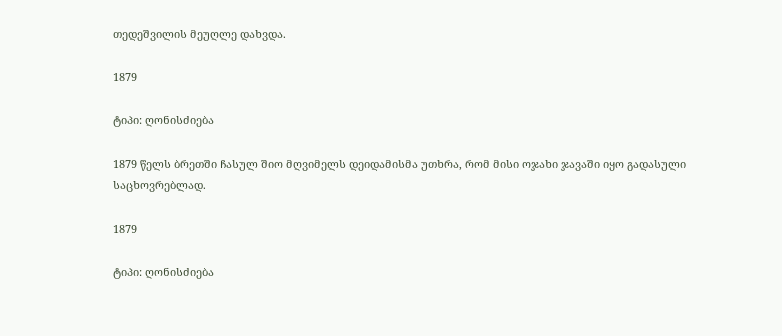თედეშვილის მეუღლე დახვდა.

1879

ტიპი: ღონისძიება

1879 წელს ბრეთში ჩასულ შიო მღვიმელს დეიდამისმა უთხრა, რომ მისი ოჯახი ჯავაში იყო გადასული საცხოვრებლად.

1879

ტიპი: ღონისძიება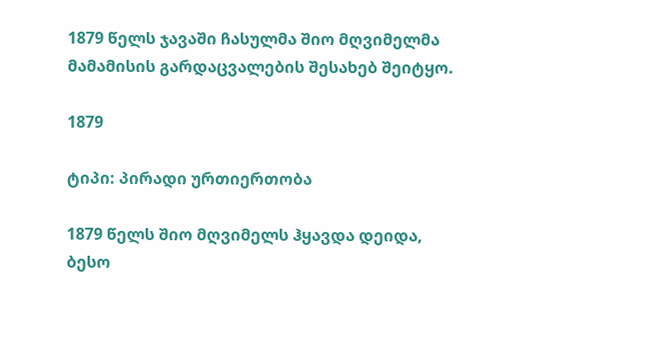1879 წელს ჯავაში ჩასულმა შიო მღვიმელმა მამამისის გარდაცვალების შესახებ შეიტყო.

1879

ტიპი: პირადი ურთიერთობა

1879 წელს შიო მღვიმელს ჰყავდა დეიდა, ბესო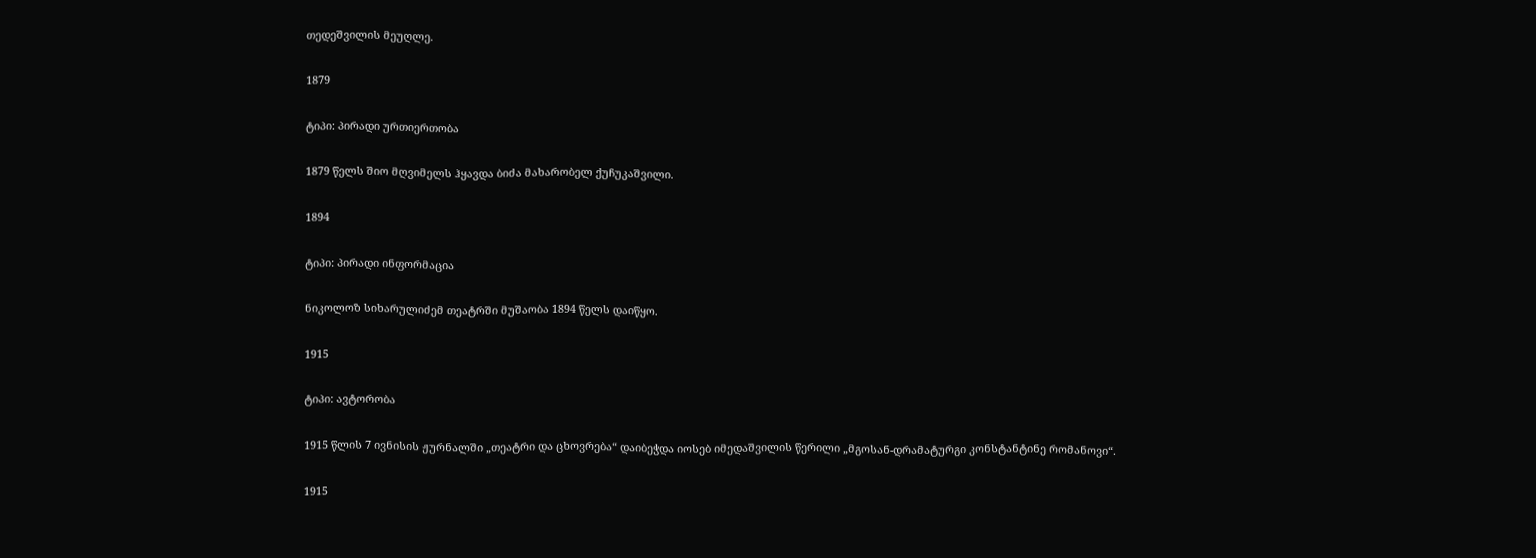თედეშვილის მეუღლე.

1879

ტიპი: პირადი ურთიერთობა

1879 წელს შიო მღვიმელს ჰყავდა ბიძა მახარობელ ქუჩუკაშვილი.

1894

ტიპი: პირადი ინფორმაცია

ნიკოლოზ სიხარულიძემ თეატრში მუშაობა 1894 წელს დაიწყო.

1915

ტიპი: ავტორობა

1915 წლის 7 ივნისის ჟურნალში „თეატრი და ცხოვრება“ დაიბეჭდა იოსებ იმედაშვილის წერილი „მგოსან-დრამატურგი კონსტანტინე რომანოვი“.

1915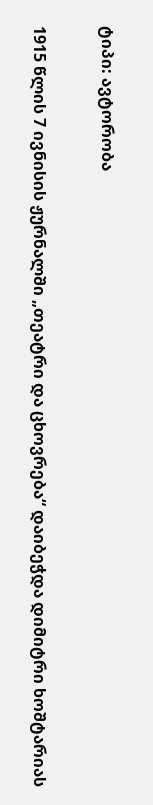ტიპი: ავტორობა

1915 წლის 7 ივნისის ჟურნალში „თეატრი და ცხოვრება“ დაიბეჭდა დიმიტრი ხოშტარიას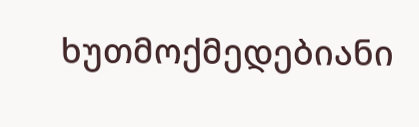ხუთმოქმედებიანი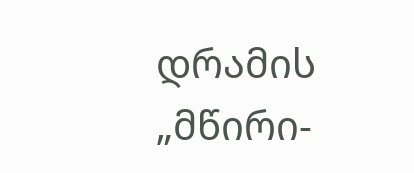დრამის „მწირი-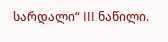სარდალი“ III ნაწილი.